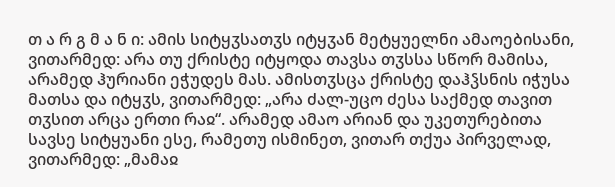თ ა რ გ მ ა ნ ი: ამის სიტყჳსათჳს იტყჳან მეტყუელნი ამაოებისანი, ვითარმედ: არა თუ ქრისტე იტყოდა თავსა თჳსსა სწორ მამისა, არამედ ჰურიანი ეჭუდეს მას. ამისთჳსცა ქრისტე დაჰჴსნის იჭუსა მათსა და იტყჳს, ვითარმედ: „არა ძალ-უცო ძესა საქმედ თავით თჳსით არცა ერთი რაჲ“. არამედ ამაო არიან და უკეთურებითა სავსე სიტყუანი ესე, რამეთუ ისმინეთ, ვითარ თქუა პირველად, ვითარმედ: „მამაჲ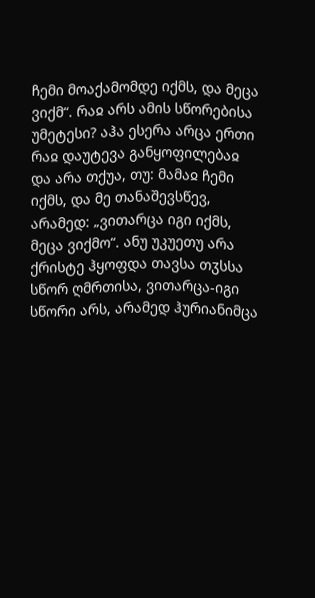ჩემი მოაქამომდე იქმს, და მეცა ვიქმ“. რაჲ არს ამის სწორებისა უმეტესი? აჰა ესერა არცა ერთი რაჲ დაუტევა განყოფილებაჲ და არა თქუა, თუ: მამაჲ ჩემი იქმს, და მე თანაშევსწევ, არამედ: „ვითარცა იგი იქმს, მეცა ვიქმო“. ანუ უკუეთუ არა ქრისტე ჰყოფდა თავსა თჳსსა სწორ ღმრთისა, ვითარცა-იგი სწორი არს, არამედ ჰურიანიმცა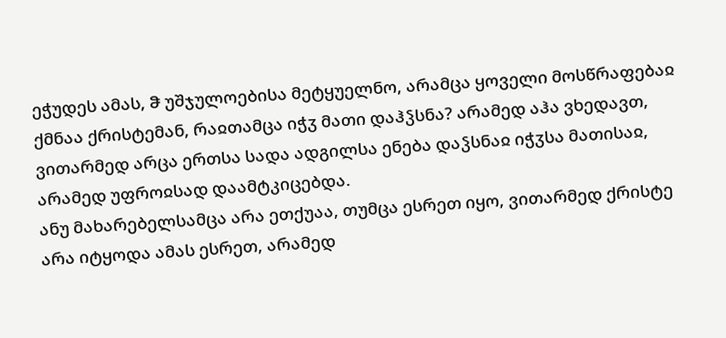ეჭუდეს ამას, ჵ უშჯულოებისა მეტყუელნო, არამცა ყოველი მოსწრაფებაჲ ქმნაა ქრისტემან, რაჲთამცა იჭჳ მათი დაჰჴსნა? არამედ აჰა ვხედავთ, ვითარმედ არცა ერთსა სადა ადგილსა ენება დაჴსნაჲ იჭჳსა მათისაჲ, არამედ უფროჲსად დაამტკიცებდა.
ანუ მახარებელსამცა არა ეთქუაა, თუმცა ესრეთ იყო, ვითარმედ ქრისტე არა იტყოდა ამას ესრეთ, არამედ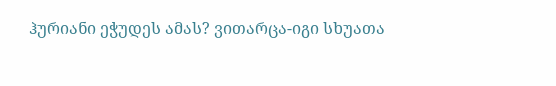ჰურიანი ეჭუდეს ამას? ვითარცა-იგი სხუათა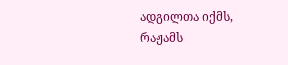ადგილთა იქმს, რაჟამს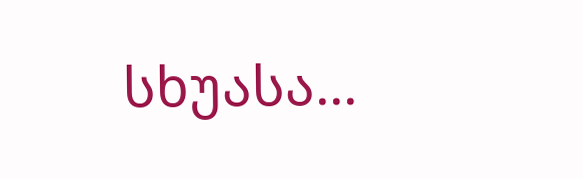სხუასა...